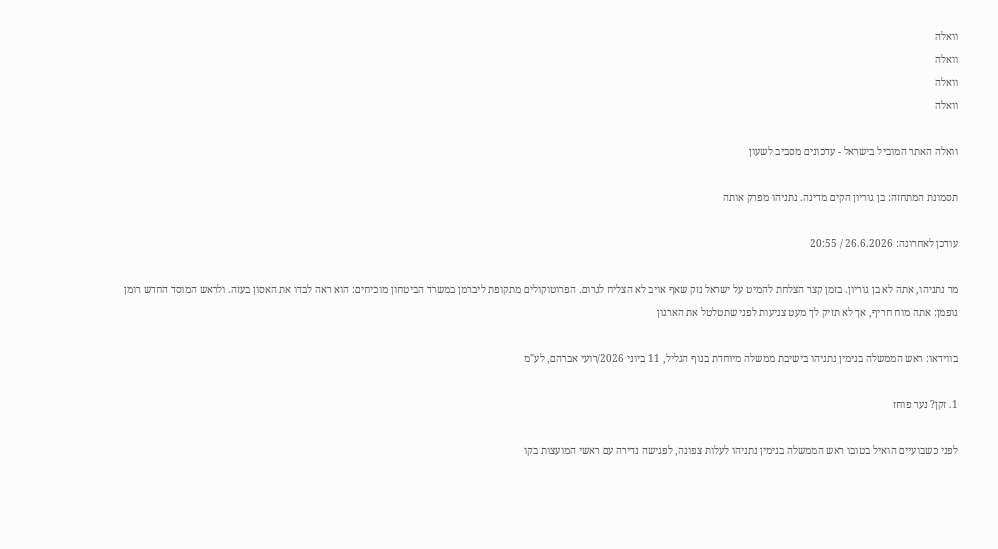וואלה
וואלה
וואלה
וואלה

וואלה האתר המוביל בישראל - עדכונים מסביב לשעון

תסמונת המתחזה: בן גוריון הקים מדינה. נתניהו מפרק אותה

עודכן לאחרונה: 26.6.2026 / 20:55

מר נתניהו, אתה לא בן גוריון. בזמן קצר הצלחת להמיט על ישראל נזק שאף אויב לא הצליח לגרום. הפרוטוקולים מתקופת ליברמן במשרד הביטחון מוכיחים: הוא ראה לבדו את האסון בעזה. ולראש המוסד החדש רומן גופמן: אתה מוח חריף, אך לא תזיק לך מעט צניעות לפני שתטלטל את הארגון

בווידאו: ראש הממשלה בנימין נתניהו בישיבת ממשלה מיוחדת בנוף הגליל, 11 ביוני 2026/רועי אברהם, לע"מ

1. זקן? נער פוחז

לפני כשבועיים הואיל בטובו ראש הממשלה בנימין נתניהו לעלות צפונה, לפגישה נדירה עם ראשי המועצות בקו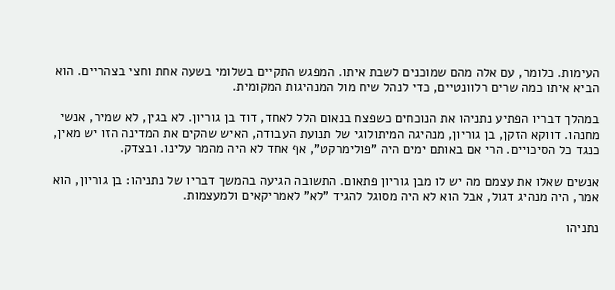העימות. כלומר, עם אלה מהם שמוכנים לשבת איתו. המפגש התקיים בשלומי בשעה אחת וחצי בצהריים. הוא הביא איתו כמה שרים רלוונטיים, כדי לנהל שיח מול המנהיגות המקומית.

במהלך דבריו הפתיע נתניהו את הנוכחים כשפצח בנאום הלל לאחד, דוד בן גוריון. לא בגין, לא שמיר, אנשי מחנהו. דווקא הזקן, בן גוריון, מנהיגה המיתולוגי של תנועת העבודה, האיש שהקים את המדינה הזו יש מאין, כנגד כל הסיכויים. הרי אם באותם ימים היה "פולימרקט", אף אחד לא היה מהמר עלינו. ובצדק.

אנשים שאלו את עצמם מה יש לו מבן גוריון פתאום. התשובה הגיעה בהמשך דבריו של נתניהו: בן גוריון, הוא אמר, היה מנהיג דגול, אבל הוא לא היה מסוגל להגיד "לא" לאמריקאים ולמעצמות.

נתניהו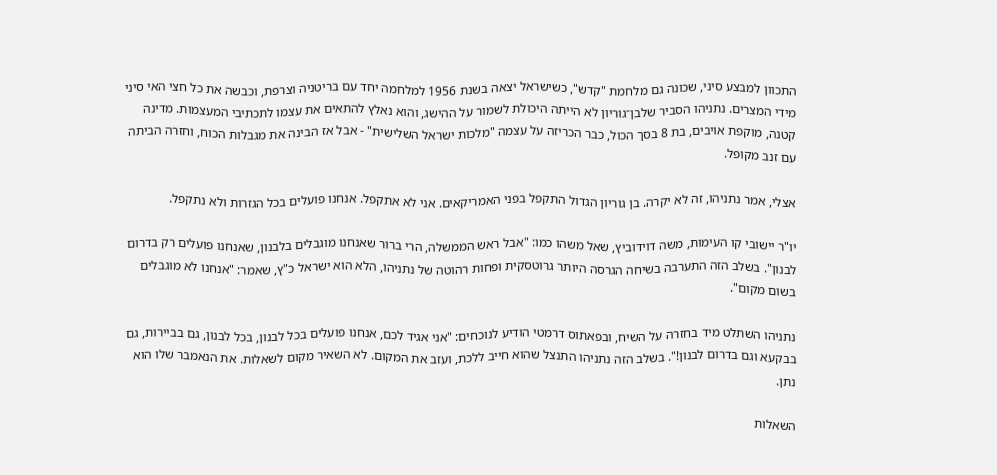התכוון למבצע סיני, שכונה גם מלחמת "קדש", כשישראל יצאה בשנת 1956 למלחמה יחד עם בריטניה וצרפת, וכבשה את כל חצי האי סיני מידי המצרים. נתניהו הסביר שלבן־גוריון לא הייתה היכולת לשמור על ההישג, והוא נאלץ להתאים את עצמו לתכתיבי המעצמות. מדינה קטנה, מוקפת אויבים, בת 8 בסך הכול, כבר הכריזה על עצמה "מלכות ישראל השלישית" - אבל אז הבינה את מגבלות הכוח, וחזרה הביתה עם זנב מקופל.

אצלי, אמר נתניהו, זה לא יקרה. בן גוריון הגדול התקפל בפני האמריקאים. אני לא אתקפל. אנחנו פועלים בכל הגזרות ולא נתקפל.

יו"ר יישובי קו העימות, משה דוידוביץ, שאל משהו כמו: "אבל ראש הממשלה, הרי ברור שאנחנו מוגבלים בלבנון, שאנחנו פועלים רק בדרום לבנון". בשלב הזה התערבה בשיחה הגרסה היותר גרוטסקית ופחות רהוטה של נתניהו, הלא הוא ישראל כ"ץ, שאמר: "אנחנו לא מוגבלים בשום מקום".

נתניהו השתלט מיד בחזרה על השיח, ובפאתוס דרמטי הודיע לנוכחים: "אני אגיד לכם, אנחנו פועלים בכל לבנון, בכל לבנון, גם בביירות, גם בבקעא וגם בדרום לבנון!". בשלב הזה נתניהו התנצל שהוא חייב ללכת, ועזב את המקום. לא השאיר מקום לשאלות. את הנאמבר שלו הוא נתן.

השאלות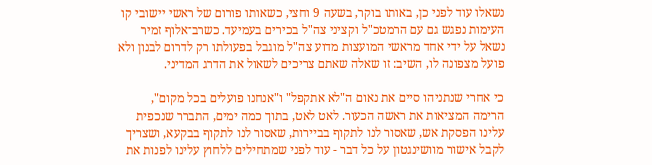נשאלו עוד לפני כן, באותו בוקר, בשעה 9 וחצי, כשאותו פורום של ראשי יישובי קו העימות נפגש גם עם הרמטכ"ל וקציני צה"ל בכירים בעמיעד. כשרב־אלוף זמיר נשאל על ידי אחד מראשי המועצות מדוע צה"ל מוגבל בפעולתו רק לדרום לבנון ולא פועל מצפונה לו, השיב: זו שאלה שאתם צריכים לשאול את הדרג המדיני.

כי אחרי שנתניהו סיים את נאום ה"לא אתקפל" ו"אנחנו פועלים בכל מקום", הרימה המציאות את ראשה הכעור. לאט לאט, בתוך כמה ימים, התברר שנכפית עלינו הפסקת אש, שאסור לנו לתקוף בביירות, שאסור לנו לתקוף בבקעא, ושצריך לקבל אישור מוושינגטון על כל דבר - עוד לפני שמתחילים ללחוץ עלינו לפנות את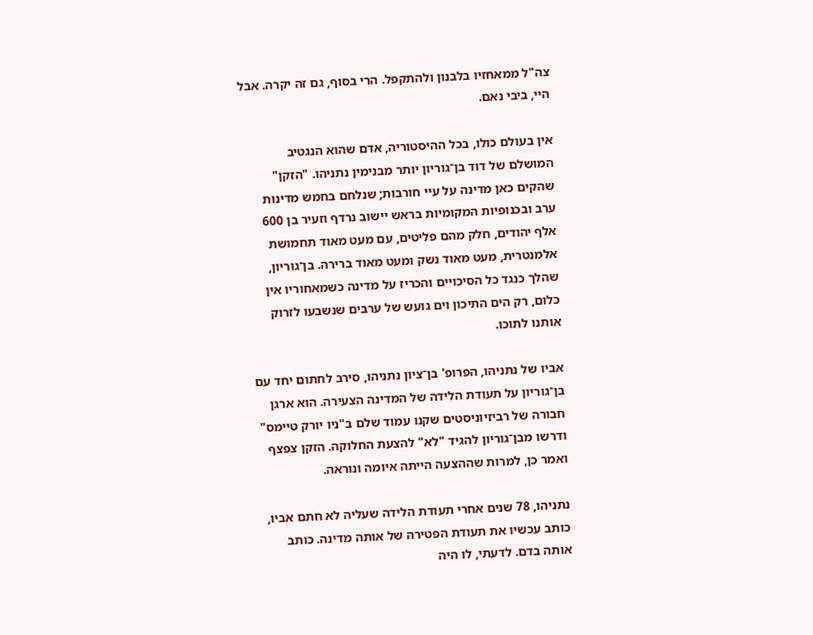צה"ל ממאחזיו בלבנון ולהתקפל. הרי בסוף, גם זה יקרה. אבל היי, ביבי נאם.

אין בעולם כולו, בכל ההיסטוריה, אדם שהוא הנגטיב המושלם של דוד בן־גוריון יותר מבנימין נתניהו. "הזקן" שהקים כאן מדינה על עיי חורבות; שנלחם בחמש מדינות ערב ובכנופיות המקומיות בראש יישוב נרדף וזעיר בן 600 אלף יהודים, חלק מהם פליטים, עם מעט מאוד תחמושת אלמנטרית, מעט מאוד נשק ומעט מאוד ברירה. בן־גוריון, שהלך כנגד כל הסיכויים והכריז על מדינה כשמאחוריו אין כלום, רק הים התיכון וים גועש של ערבים שנשבעו לזרוק אותנו לתוכו.

אביו של נתניהו, הפרופ' בן־ציון נתניהו, סירב לחתום יחד עם בן־גוריון על תעודת הלידה של המדינה הצעירה. הוא ארגן חבורה של רביזיוניסטים שקנו עמוד שלם ב"ניו יורק טיימס" ודרשו מבן־גוריון להגיד "לא" להצעת החלוקה. הזקן צפצף ואמר כן, למרות שההצעה הייתה איומה ונוראה.

נתניהו, 78 שנים אחרי תעודת הלידה שעליה לא חתם אביו, כותב עכשיו את תעודת הפטירה של אותה מדינה. כותב אותה בדם. לדעתי, לו היה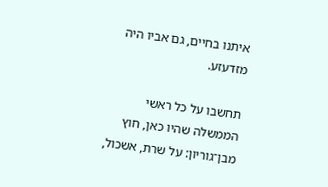איתנו בחיים, גם אביו היה מזדעזע.

תחשבו על כל ראשי הממשלה שהיו כאן, חוץ מבן־גוריון: על שרת, אשכול,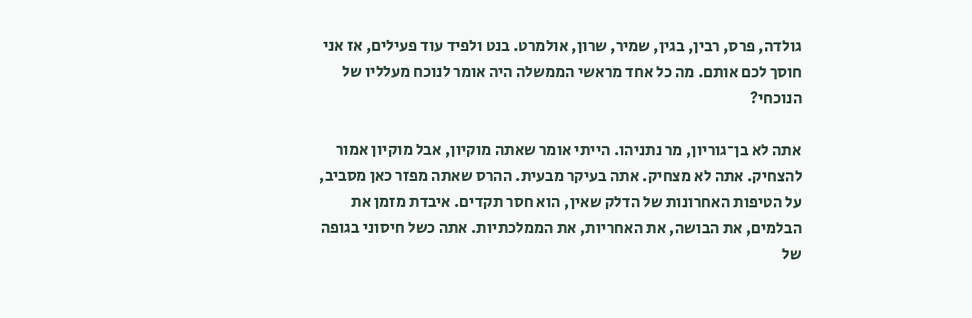גולדה, פרס, רבין, בגין, שמיר, שרון, אולמרט. בנט ולפיד עוד פעילים, אז אני חוסך לכם אותם. מה כל אחד מראשי הממשלה היה אומר לנוכח מעלליו של הנוכחי?

אתה לא בן־גוריון, מר נתניהו. הייתי אומר שאתה מוקיון, אבל מוקיון אמור להצחיק. אתה לא מצחיק. אתה בעיקר מבעית. ההרס שאתה מפזר כאן מסביב, על הטיפות האחרונות של הדלק שאין, הוא חסר תקדים. איבדת מזמן את הבלמים, את הבושה, את האחריות, את הממלכתיות. אתה כשל חיסוני בגופה של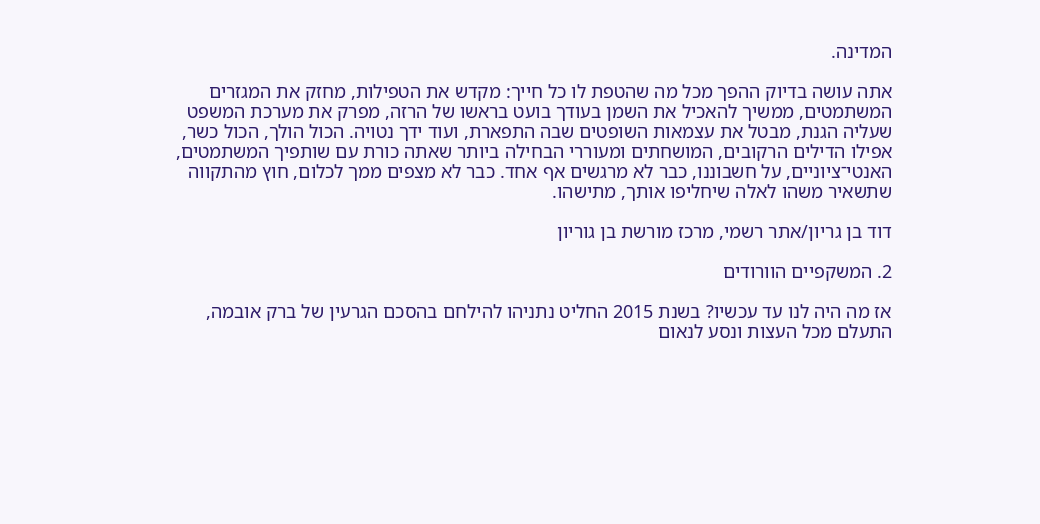המדינה.

אתה עושה בדיוק ההפך מכל מה שהטפת לו כל חייך: מקדש את הטפילות, מחזק את המגזרים המשתמטים, ממשיך להאכיל את השמן בעודך בועט בראשו של הרזה, מפרק את מערכת המשפט שעליה הגנת, מבטל את עצמאות השופטים שבה התפארת, ועוד ידך נטויה. הכול הולך, הכול כשר, אפילו הדילים הרקובים, המושחתים ומעוררי הבחילה ביותר שאתה כורת עם שותפיך המשתמטים, האנטי־ציוניים, על חשבוננו, כבר לא מרגשים אף אחד. כבר לא מצפים ממך לכלום, חוץ מהתקווה שתשאיר משהו לאלה שיחליפו אותך, מתישהו.

דוד בן גריון/אתר רשמי, מרכז מורשת בן גוריון

2. המשקפיים הוורודים

אז מה היה לנו עד עכשיו? בשנת 2015 החליט נתניהו להילחם בהסכם הגרעין של ברק אובמה, התעלם מכל העצות ונסע לנאום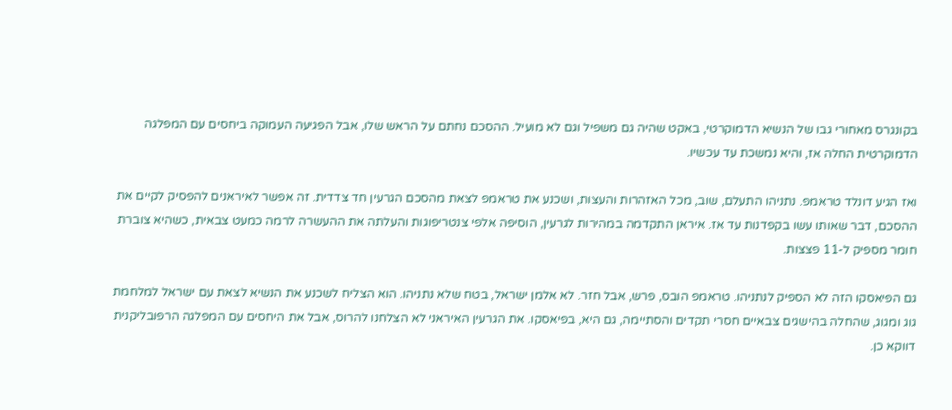בקונגרס מאחורי גבו של הנשיא הדמוקרטי, באקט שהיה גם משפיל וגם לא מועיל. ההסכם נחתם על הראש שלו, אבל הפגיעה העמוקה ביחסים עם המפלגה הדמוקרטית החלה אז, והיא נמשכת עד עכשיו.

ואז הגיע דונלד טראמפ. נתניהו התעלם, שוב, מכל האזהרות והעצות, ושכנע את טראמפ לצאת מהסכם הגרעין חד צדדית. זה אפשר לאיראנים להפסיק לקיים את ההסכם, דבר שאותו עשו בקפדנות עד אז. איראן התקדמה במהירות לגרעין, הוסיפה אלפי צנטריפוגות והעלתה את ההעשרה לרמה כמעט צבאית, כשהיא צוברת חומר מספיק ל-11 פצצות.

גם הפיאסקו הזה לא הספיק לנתניהו. טראמפ הובס, פרש, אבל חזר. לא אלמן ישראל, בטח שלא נתניהו. הוא הצליח לשכנע את הנשיא לצאת עם ישראל למלחמת גוג ומגוג, שהחלה בהישגים צבאיים חסרי תקדים והסתיימה, גם היא, בפיאסקו. את הגרעין האיראני לא הצלחנו להרוס, אבל את היחסים עם המפלגה הרפובליקנית דווקא כן.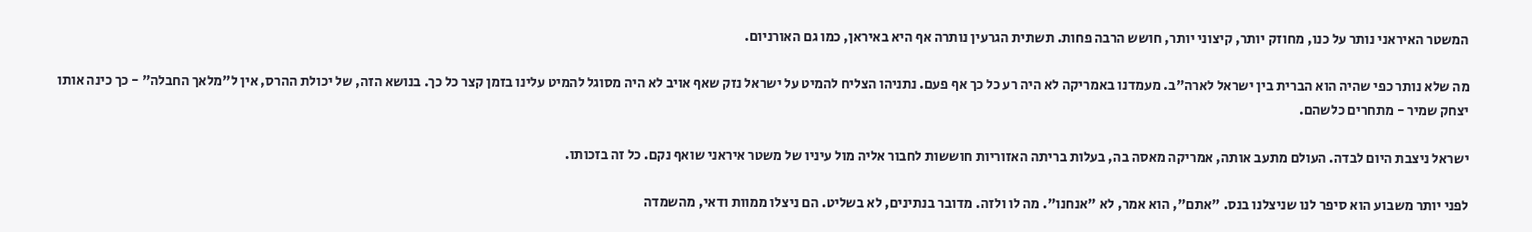המשטר האיראני נותר על כנו, מחוזק יותר, קיצוני יותר, חושש הרבה פחות. תשתית הגרעין נותרה אף היא באיראן, כמו גם האורניום.

מה שלא נותר כפי שהיה הוא הברית בין ישראל לארה"ב. מעמדנו באמריקה לא היה רע כל כך אף פעם. נתניהו הצליח להמיט על ישראל נזק שאף אויב לא היה מסוגל להמיט עלינו בזמן קצר כל כך. בנושא הזה, של יכולת ההרס, אין ל"מלאך החבלה" - כך כינה אותו יצחק שמיר - מתחרים כלשהם.

ישראל ניצבת היום לבדה. העולם מתעב אותה, אמריקה מאסה בה, בעלות בריתה האזוריות חוששות לחבור אליה מול עיניו של משטר איראני שואף נקם. כל זה בזכותו.

לפני יותר משבוע הוא סיפר לנו שניצלנו בנס. "אתם", הוא אמר, לא "אנחנו". מה לו ולזה. מדובר בנתינים, לא בשליט. הם ניצלו ממוות ודאי, מהשמדה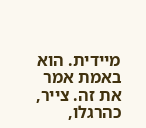מיידית. הוא באמת אמר את זה. צייר, כהרגלו,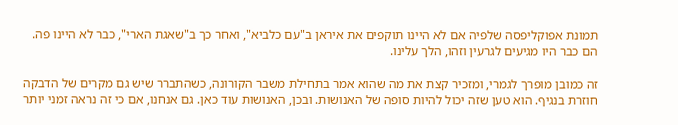תמונת אפוקליפסה שלפיה אם לא היינו תוקפים את איראן ב"עם כלביא", ואחר כך ב"שאגת הארי", כבר לא היינו פה. הם כבר היו מגיעים לגרעין וזהו, הלך עלינו.

זה כמובן מופרך לגמרי, ומזכיר קצת את מה שהוא אמר בתחילת משבר הקורונה, כשהתברר שיש גם מקרים של הדבקה חוזרת בנגיף. הוא טען שזה יכול להיות סופה של האנושות. ובכן, האנושות עוד כאן. גם אנחנו, אם כי זה נראה זמני יותר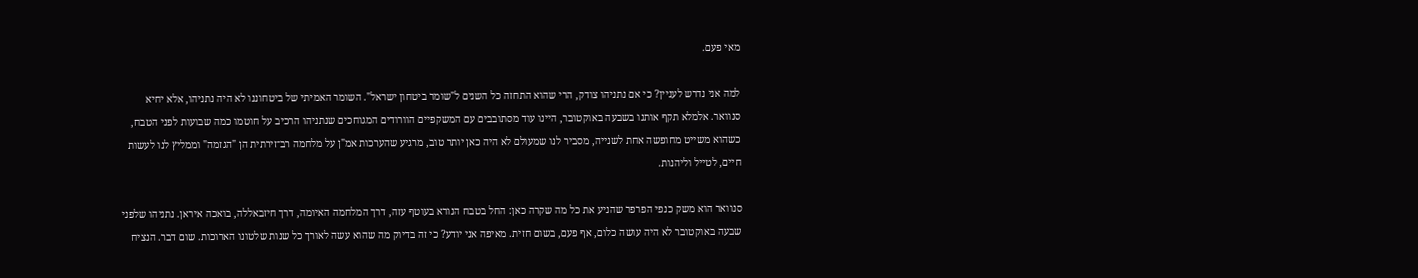מאי פעם.

למה אני נדרש לעניין? כי אם נתניהו צודק, הרי שהוא התחזה כל השנים ל"שומר ביטחון ישראל". השומר האמיתי של ביטחוננו לא היה נתניהו, אלא יחיא סנוואר. אלמלא תקף אותנו בשבעה באוקטובר, היינו עוד מסתובבים עם המשקפיים הוורודים המגוחכים שנתניהו הרכיב על חוטמו כמה שבועות לפני הטבח, כשהוא משייט מחופשה אחת לשנייה, מסביר לנו שמעולם לא היה כאן יותר טוב, מרגיע שהערכות אמ"ן על מלחמה רב־זירתית הן "הגזמה" וממליץ לנו לעשות חיים, לטייל וליהנות.

סנוואר הוא משק כנפי הפרפר שהניע את כל מה שקרה כאן: החל בטבח הנורא בעוטף עזה, דרך המלחמה האיומה, דרך חיזבאללה, בואכה איראן. נתניהו שלפני שבעה באוקטובר לא היה עושה כלום, אף פעם, בשום חזית. מאיפה אני יודע? כי זה בדיוק מה שהוא עשה לאורך כל שנות שלטונו הארוכות. שום דבר. הנציח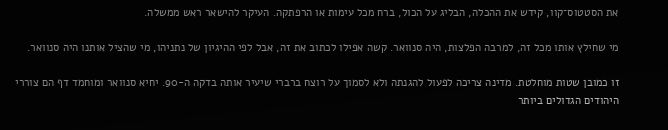את הסטטוס־קוו, קידש את ההכלה, הבליג על הכול, ברח מכל עימות או הרפתקה. העיקר להישאר ראש ממשלה.

מי שחילץ אותו מכל זה, למרבה הפלצות, היה סנוואר. קשה אפילו לכתוב את זה, אבל לפי ההיגיון של נתניהו, מי שהציל אותנו היה סנוואר.

זו כמובן שטות מוחלטת. מדינה צריכה לפעול להגנתה ולא לסמוך על רוצח ברברי שיעיר אותה בדקה ה-90. יחיא סנוואר ומוחמד דף הם צוררי היהודים הגדולים ביותר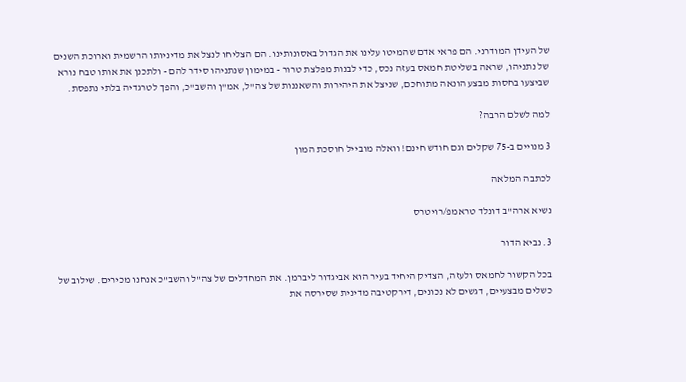של העידן המודרני. הם פראי אדם שהמיטו עלינו את הגדול באסונותינו. הם הצליחו לנצל את מדיניותו הרשמית וארוכת השנים של נתניהו, שראה בשליטת חמאס בעזה נכס, כדי לבנות מפלצת טרור - במימון שנתניהו סידר להם - ולתכנן את אותו טבח נורא שביצעו בחסות מבצע הונאה מתוחכם, שניצל את היהירות והשאננות של צה"ל, אמ"ן והשב"כ, והפך לטרגדיה בלתי נתפסת.

למה לשלם הרבה?

3 מנויים ב-75 שקלים וגם חודש חינם! וואלה מובייל חוסכת המון

לכתבה המלאה

נשיא ארה"ב דונלד טראמפ/רויטרס

3. נביא הדור

בכל הקשור לחמאס ולעזה, הצדיק היחיד בעיר הוא אביגדור ליברמן. את המחדלים של צה"ל והשב"כ אנחנו מכירים. שילוב של כשלים מבצעיים, דגשים לא נכונים, דירקטיבה מדינית שסירסה את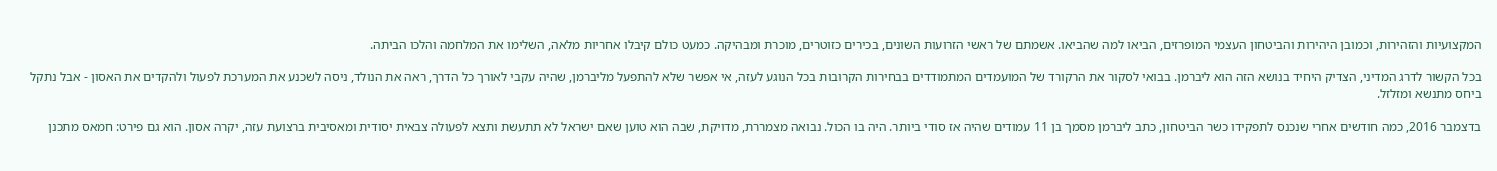המקצועיות והזהירות, וכמובן היהירות והביטחון העצמי המופרזים, הביאו למה שהביאו. אשמתם של ראשי הזרועות השונים, בכירים כזוטרים, מוכרת ומבהיקה. כמעט כולם קיבלו אחריות מלאה, השלימו את המלחמה והלכו הביתה.

בכל הקשור לדרג המדיני, הצדיק היחיד בנושא הזה הוא ליברמן. בבואי לסקור את הרקורד של המועמדים המתמודדים בבחירות הקרובות בכל הנוגע לעזה, אי אפשר שלא להתפעל מליברמן, שהיה עקבי לאורך כל הדרך, ראה את הנולד, ניסה לשכנע את המערכת לפעול ולהקדים את האסון - אבל נתקל ביחס מתנשא ומזלזל.

בדצמבר 2016, כמה חודשים אחרי שנכנס לתפקידו כשר הביטחון, כתב ליברמן מסמך בן 11 עמודים שהיה אז סודי ביותר. היה בו הכול. נבואה מצמררת, מדויקת, שבה הוא טוען שאם ישראל לא תתעשת ותצא לפעולה צבאית יסודית ומאסיבית ברצועת עזה, יקרה אסון. הוא גם פירט: חמאס מתכנן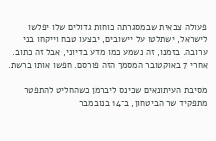פעולה צבאית שבמסגרתה כוחות גדולים שלו יפלשו לישראל, ישתלטו על יישובים, יבצעו טבח וייקחו בני ערובה. בזמנו, זה נשמע כמו מדע בדיוני, אבל זה כתוב. אחרי 7 באוקטובר המסמך הזה פורסם. חפשו אותו ברשת.

מסיבת העיתונאים שכינס ליברמן כשהחליט להתפטר מתפקיד שר הביטחון, ב־14 בנובמבר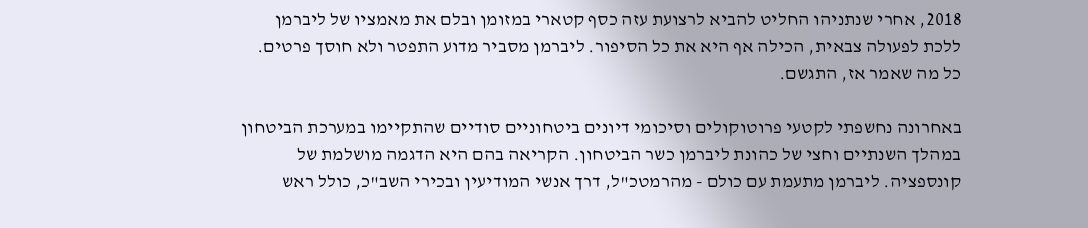2018, אחרי שנתניהו החליט להביא לרצועת עזה כסף קטארי במזומן ובלם את מאמציו של ליברמן ללכת לפעולה צבאית, הכילה אף היא את כל הסיפור. ליברמן מסביר מדוע התפטר ולא חוסך פרטים. כל מה שאמר אז, התגשם.

באחרונה נחשפתי לקטעי פרוטוקולים וסיכומי דיונים ביטחוניים סודיים שהתקיימו במערכת הביטחון במהלך השנתיים וחצי של כהונת ליברמן כשר הביטחון. הקריאה בהם היא הדגמה מושלמת של קונספציה. ליברמן מתעמת עם כולם - מהרמטכ"ל, דרך אנשי המודיעין ובכירי השב"כ, כולל ראש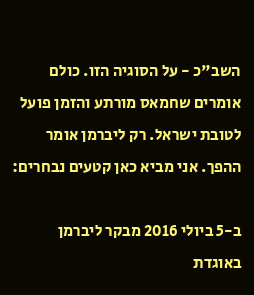השב"כ - על הסוגיה הזו. כולם אומרים שחמאס מורתע והזמן פועל לטובת ישראל. רק ליברמן אומר ההפך. אני מביא כאן קטעים נבחרים:

ב-5 ביולי 2016 מבקר ליברמן באוגדת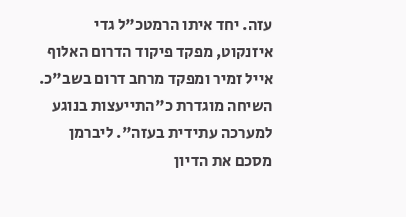עזה. יחד איתו הרמטכ"ל גדי איזנקוט, מפקד פיקוד הדרום האלוף אייל זמיר ומפקד מרחב דרום בשב"כ. השיחה מוגדרת כ"התייעצות בנוגע למערכה עתידית בעזה". ליברמן מסכם את הדיון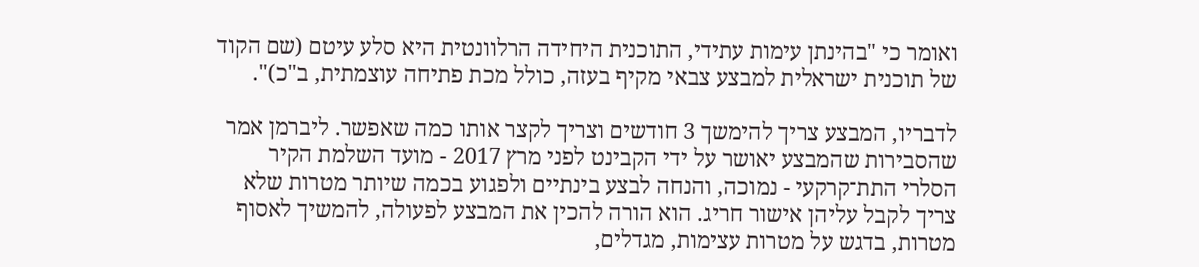ואומר כי "בהינתן עימות עתידי, התוכנית היחידה הרלוונטית היא סלע עיטם (שם הקוד של תוכנית ישראלית למבצע צבאי מקיף בעזה, כולל מכת פתיחה עוצמתית, ב"כ)".

לדבריו, המבצע צריך להימשך 3 חודשים וצריך לקצר אותו כמה שאפשר. ליברמן אמר שהסבירות שהמבצע יאושר על ידי הקבינט לפני מרץ 2017 - מועד השלמת הקיר הסלרי התת־קרקעי - נמוכה, והנחה לבצע בינתיים ולפגוע בכמה שיותר מטרות שלא צריך לקבל עליהן אישור חריג. הוא הורה להכין את המבצע לפעולה, להמשיך לאסוף מטרות, בדגש על מטרות עצימות, מגדלים,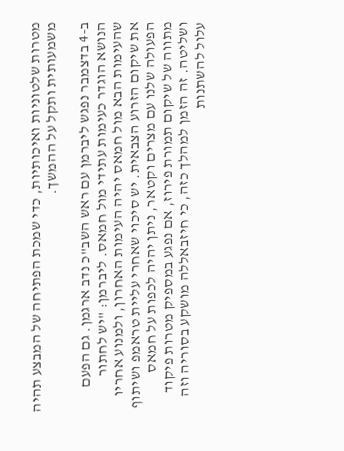מטרות שלטוניות ואיכותיות, כדי שמכת הפתיחה של המבצע תהיה משמעותית ותקל על ההמשך.

ב-4 בדצמבר נפגש ליברמן עם ראש השב"כ נדב ארגמן. גם הפעם הנושא הוגדר כעימות עתידי מול חמאס. ליברמן: "יש לחתור שהעימות הבא מול חמאס יהיה העימות האחרון, ולמנוע אחריו את שיקום הזרוע הצבאית. יש סיכוי שאחרי עליית טראמפ ושיתוף הפעולה שלנו עם מצרים וקטאר, ניתן יהיה לכפות על חמאס מתווה של שיקום תמורת פירוז, אם נפגע במספיק מטרות פיקוד ושליטה. זה הזמן למהלך כזה, כי חיזבאללה מושקע בסוריה וזה עלול להשתנות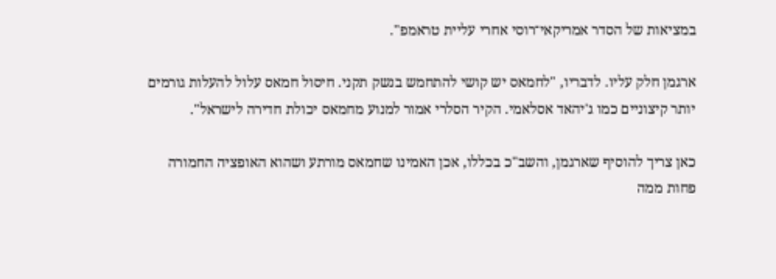במציאות של הסדר אמריקאי־רוסי אחרי עליית טראמפ".

ארגמן חלק עליו. לדבריו, "לחמאס יש קושי להתחמש בנשק תקני. חיסול חמאס עלול להעלות גורמים יותר קיצוניים כמו ג'יהאד אסלאמי. הקיר הסלרי אמור למנוע מחמאס יכולת חדירה לישראל".

כאן צריך להוסיף שארגמן, והשב"כ בכללו, אכן האמינו שחמאס מורתע ושהוא האופציה החמורה פחות ממה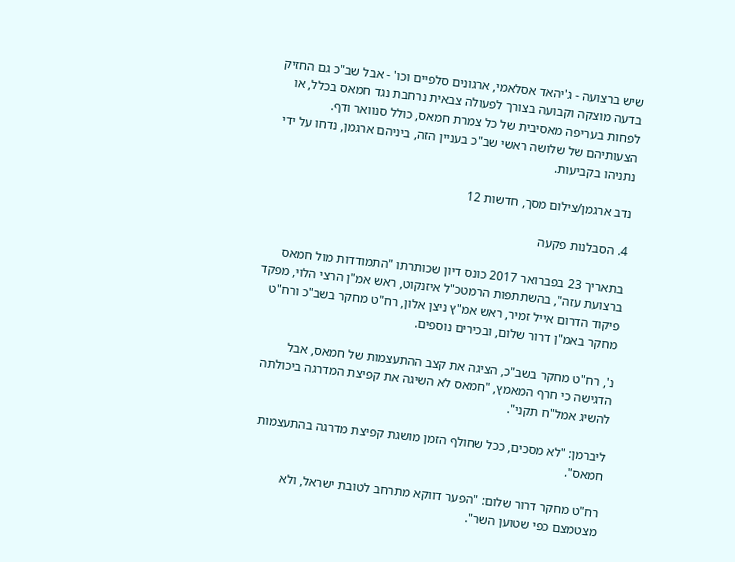שיש ברצועה - ג'יהאד אסלאמי, ארגונים סלפיים וכו' - אבל שב"כ גם החזיק בדעה מוצקה וקבועה בצורך לפעולה צבאית נרחבת נגד חמאס בכלל, או לפחות בעריפה מאסיבית של כל צמרת חמאס, כולל סנוואר ודף. הצעותיהם של שלושה ראשי שב"כ בעניין הזה, ביניהם ארגמן, נדחו על ידי נתניהו בקביעות.

נדב ארגמן/צילום מסך, חדשות 12

4. הסבלנות פקעה

בתאריך 23 בפברואר 2017 כונס דיון שכותרתו "התמודדות מול חמאס ברצועת עזה", בהשתתפות הרמטכ"ל איזנקוט, ראש אמ"ן הרצי הלוי, מפקד פיקוד הדרום אייל זמיר, ראש אמ"ץ ניצן אלון, רח"ט מחקר בשב"כ ורח"ט מחקר באמ"ן דרור שלום, ובכירים נוספים.

נ', רח"ט מחקר בשב"כ, הציגה את קצב ההתעצמות של חמאס, אבל הדגישה כי חרף המאמץ, "חמאס לא השיגה את קפיצת המדרגה ביכולתה להשיג אמל"ח תקני".

ליברמן: "לא מסכים, ככל שחולף הזמן מושגת קפיצת מדרגה בהתעצמות חמאס".

רח"ט מחקר דרור שלום: "הפער דווקא מתרחב לטובת ישראל, ולא מצטמצם כפי שטוען השר".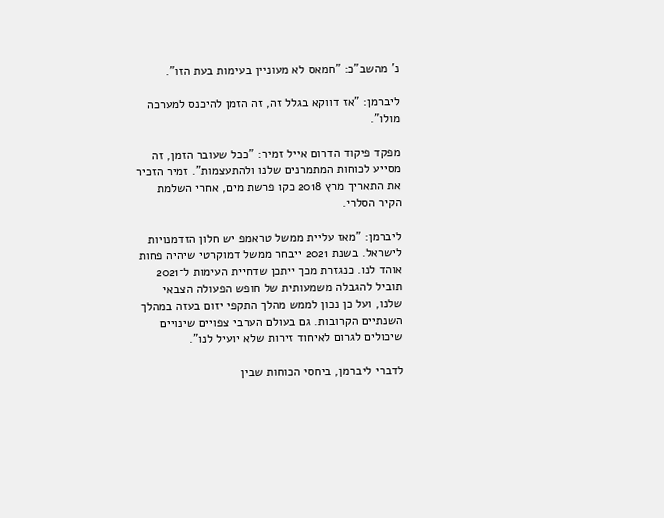נ' מהשב"כ: "חמאס לא מעוניין בעימות בעת הזו".

ליברמן: "אז דווקא בגלל זה, זה הזמן להיכנס למערכה מולו".

מפקד פיקוד הדרום אייל זמיר: "ככל שעובר הזמן, זה מסייע לכוחות המתמרנים שלנו ולהתעצמות". זמיר הזכיר את התאריך מרץ 2018 כקו פרשת מים, אחרי השלמת הקיר הסלרי.

ליברמן: "מאז עליית ממשל טראמפ יש חלון הזדמנויות לישראל. בשנת 2021 ייבחר ממשל דמוקרטי שיהיה פחות אוהד לנו. כנגזרת מכך ייתכן שדחיית העימות ל־2021 תוביל להגבלה משמעותית של חופש הפעולה הצבאי שלנו, ועל כן נכון לממש מהלך התקפי יזום בעזה במהלך השנתיים הקרובות. גם בעולם הערבי צפויים שינויים שיכולים לגרום לאיחוד זירות שלא יועיל לנו".

לדברי ליברמן, ביחסי הכוחות שבין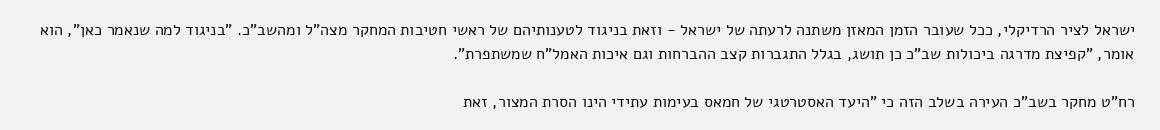ישראל לציר הרדיקלי, ככל שעובר הזמן המאזן משתנה לרעתה של ישראל - וזאת בניגוד לטענותיהם של ראשי חטיבות המחקר מצה"ל ומהשב"כ. "בניגוד למה שנאמר כאן", הוא אומר, "קפיצת מדרגה ביכולות שב"כ כן תושג, בגלל התגברות קצב ההברחות וגם איכות האמל"ח שמשתפרת".

רח"ט מחקר בשב"כ העירה בשלב הזה כי "היעד האסטרטגי של חמאס בעימות עתידי הינו הסרת המצור, זאת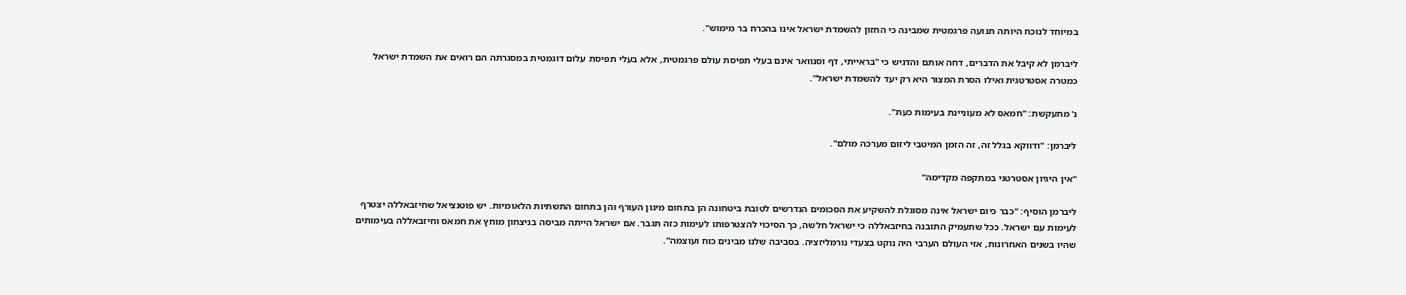במיוחד לנוכח היותה תנועה פרגמטית שמבינה כי החזון להשמדת ישראל אינו בהכרח בר מימוש".

ליברמן לא קיבל את הדברים, דחה אותם והדגיש כי "בראייתי, דף וסנוואר אינם בעלי תפיסת עולם פרגמטית, אלא בעלי תפיסת עלום דוגמטית במסגרתה הם רואים את השמדת ישראל כמטרה אסטרטגית ואילו הסרת המצור היא רק יעד להשמדת ישראל".

נ' מתעקשת: "חמאס לא מעוניינת בעימות כעת".

ליברמן: "ודווקא בגלל זה, זה הזמן המיטבי ליזום מערכה מולם".

"אין היגיון אסטרטגי במתקפה מקדימה"

ליברמן הוסיף: "כבר כיום ישראל אינה מסוגלת להשקיע את הסכומים הנדרשים לטובת ביטחונה הן בתחום מיגון העורף והן בתחום התשתיות הלאומיות. יש פוטנציאל שחיזבאללה יצטרף לעימות עם ישראל. ככל שתעמיק התובנה בחיזבאללה כי ישראל חלשה, כך הסיכוי להצטרפותו לעימות כזה תגבר. אם ישראל הייתה מביסה בניצחון מוחץ את חמאס וחיזבאללה בעימותים שהיו בשנים האחרונות, אזי העולם הערבי היה נוקט בצעדי נורמליזציה. בסביבה שלנו מבינים כוח ועוצמה".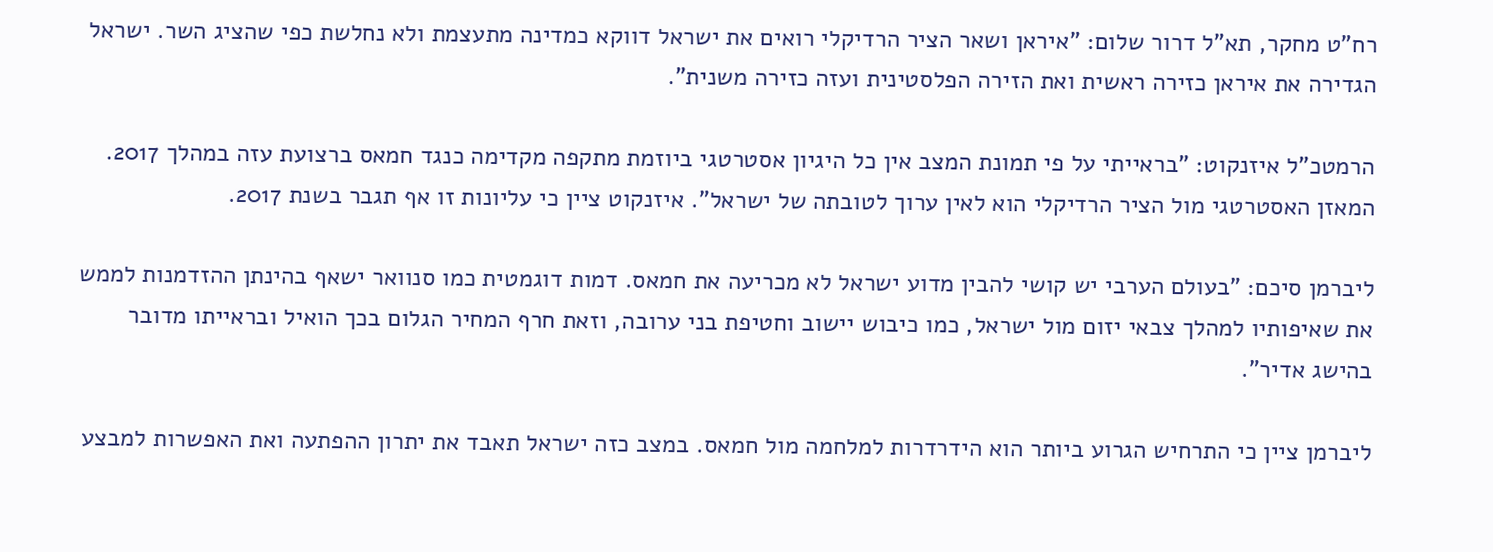רח"ט מחקר, תא"ל דרור שלום: "איראן ושאר הציר הרדיקלי רואים את ישראל דווקא כמדינה מתעצמת ולא נחלשת כפי שהציג השר. ישראל הגדירה את איראן כזירה ראשית ואת הזירה הפלסטינית ועזה כזירה משנית".

הרמטכ"ל איזנקוט: "בראייתי על פי תמונת המצב אין כל היגיון אסטרטגי ביוזמת מתקפה מקדימה כנגד חמאס ברצועת עזה במהלך 2017. המאזן האסטרטגי מול הציר הרדיקלי הוא לאין ערוך לטובתה של ישראל". איזנקוט ציין כי עליונות זו אף תגבר בשנת 2017.

ליברמן סיכם: "בעולם הערבי יש קושי להבין מדוע ישראל לא מכריעה את חמאס. דמות דוגמטית כמו סנוואר ישאף בהינתן ההזדמנות לממש את שאיפותיו למהלך צבאי יזום מול ישראל, כמו כיבוש יישוב וחטיפת בני ערובה, וזאת חרף המחיר הגלום בכך הואיל ובראייתו מדובר בהישג אדיר".

ליברמן ציין כי התרחיש הגרוע ביותר הוא הידרדרות למלחמה מול חמאס. במצב כזה ישראל תאבד את יתרון ההפתעה ואת האפשרות למבצע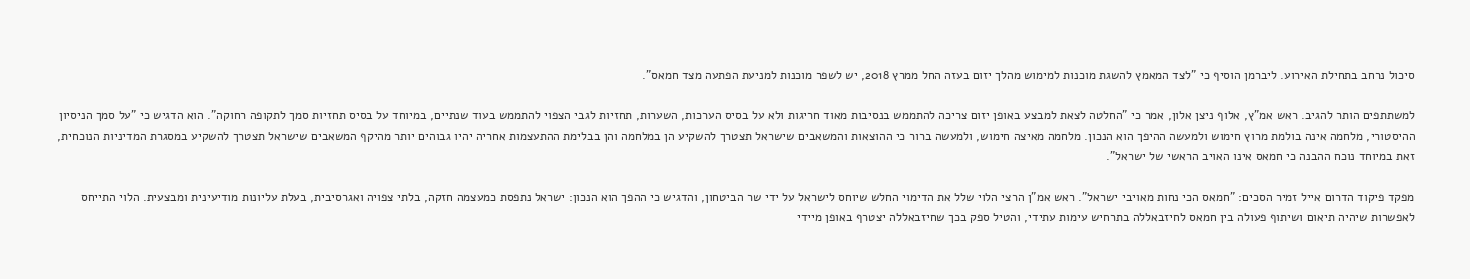סיכול נרחב בתחילת האירוע. ליברמן הוסיף כי "לצד המאמץ להשגת מוכנות למימוש מהלך יזום בעזה החל ממרץ 2018, יש לשפר מוכנות למניעת הפתעה מצד חמאס".

למשתתפים הותר להגיב. ראש אמ"ץ, אלוף ניצן אלון, אמר כי "החלטה לצאת למבצע באופן יזום צריכה להתממש בנסיבות מאוד חריגות ולא על בסיס הערכות, השערות, תחזיות לגבי הצפוי להתממש בעוד שנתיים, במיוחד על בסיס תחזיות סמך לתקופה רחוקה". הוא הדגיש כי "על סמך הניסיון ההיסטורי, מלחמה אינה בולמת מרוץ חימוש ולמעשה ההיפך הוא הנכון. מלחמה מאיצה חימוש, ולמעשה ברור כי ההוצאות והמשאבים שישראל תצטרך להשקיע הן במלחמה והן בבלימת ההתעצמות אחריה יהיו גבוהים יותר מהיקף המשאבים שישראל תצטרך להשקיע במסגרת המדיניות הנוכחית, זאת במיוחד נוכח ההבנה כי חמאס אינו האויב הראשי של ישראל".

מפקד פיקוד הדרום אייל זמיר הסכים: "חמאס הכי נחות מאויבי ישראל". ראש אמ"ן הרצי הלוי שלל את הדימוי החלש שיוחס לישראל על ידי שר הביטחון, והדגיש כי ההפך הוא הנכון: ישראל נתפסת כמעצמה חזקה, בלתי צפויה ואגרסיבית, בעלת עליונות מודיעינית ומבצעית. הלוי התייחס לאפשרות שיהיה תיאום ושיתוף פעולה בין חמאס לחיזבאללה בתרחיש עימות עתידי, והטיל ספק בכך שחיזבאללה יצטרף באופן מיידי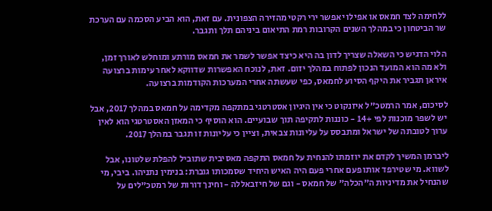ללחימה לצד חמאס או אפילו יאפשר ירי רקטי מהזירה הצפונית. עם זאת, הוא הביע הסכמה עם הערכת שר הביטחון כי במהלך השנים הקרובות רמת התיאום ביניהם תלך ותגבר.

הלוי הדגיש כי השאלה שצריך לדון בה היא כיצד אפשר לשמר את חמאס מורתע ומוחלש לאורך זמן, ולא מה הוא המועד הנכון לפתוח במהלך יזום. זאת, לנוכח האפשרות שדווקא לאחר עימות ברצועה איראן תגביר את היקף הסיוע לחמאס, כפי שעשתה אחרי המערכות הקודמות ברצועה.

לסיכום, אמר הרמטכ"ל איזנקוט כי אין היגיון אסטרטגי במתקפה מקדימה על חמאס במהלך 2017, אבל יש לשפר מוכנות לפי +14 - כוננות לתקיפה תוך שבועיים. הוא הוסיף כי המאזן האסטרטגי הוא לאין ערוך לטובתה של ישראל ומתבסס על עליונות צבאית, וציין כי עליונות זו תגבר במהלך 2017.

ליברמן המשיך לקדם את יוזמתו להנחית על חמאס התקפה מאסיבית שתוביל להפלת שלטונו, אבל לשווא. מי שטירפד אותו פעם אחרי פעם היה האיש היחיד שסמכותו גוברת: בנימין נתניהו. ביבי, מי שהנחיל את מדיניות ה"הכלה" של חמאס - וגם של חיזבאללה - וחינך דורות של רמטכ"לים על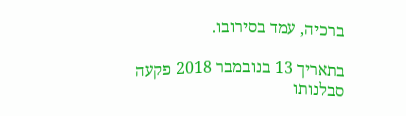ברכיה, עמד בסירובו.

בתאריך 13 בנובמבר 2018 פקעה סבלנותו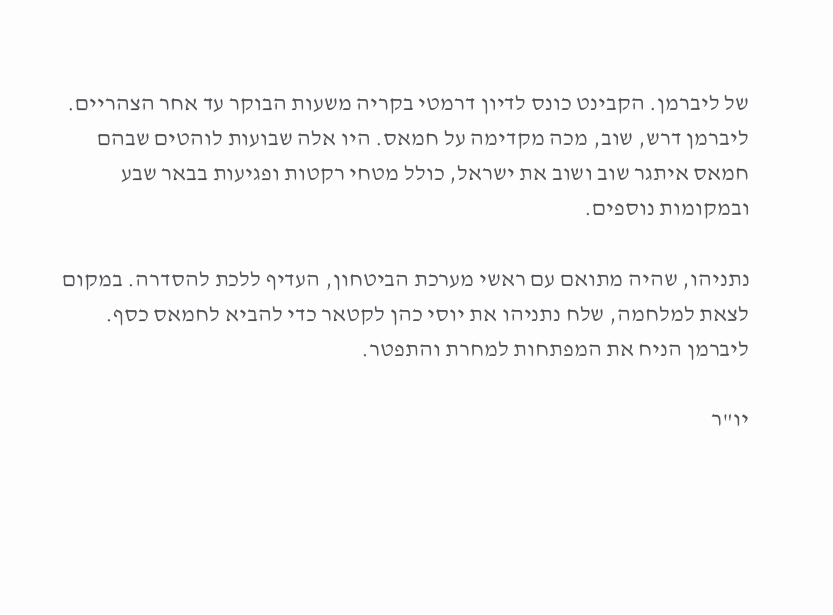של ליברמן. הקבינט כונס לדיון דרמטי בקריה משעות הבוקר עד אחר הצהריים. ליברמן דרש, שוב, מכה מקדימה על חמאס. היו אלה שבועות לוהטים שבהם חמאס איתגר שוב ושוב את ישראל, כולל מטחי רקטות ופגיעות בבאר שבע ובמקומות נוספים.

נתניהו, שהיה מתואם עם ראשי מערכת הביטחון, העדיף ללכת להסדרה. במקום לצאת למלחמה, שלח נתניהו את יוסי כהן לקטאר כדי להביא לחמאס כסף. ליברמן הניח את המפתחות למחרת והתפטר.

יו"ר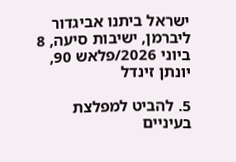ישראל ביתנו אביגדור ליברמן, ישיבות סיעה, 8 ביוני 2026/פלאש 90, יונתן זינדל

5. להביט למפלצת בעיניים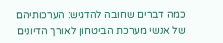כמה דברים שחובה להדגיש: הערכותיהם של אנשי מערכת הביטחון לאורך הדיונים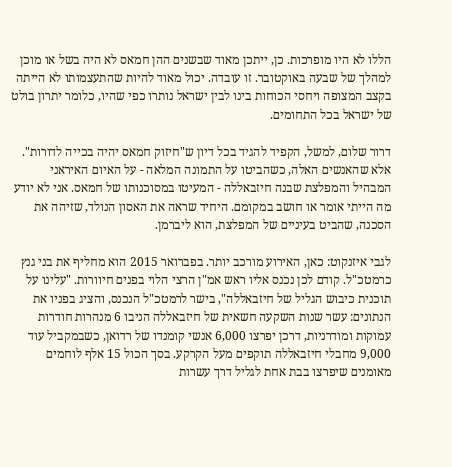הללו לא היו מופרכות. כן, ייתכן מאוד שבשנים ההן חמאס לא היה בשל או מוכן למהלך של שבעה באוקטובר. זו עובדה. יכול מאוד להיות שהתעצמותו לא הייתה בקצב המצופה ויחסי הכוחות בינו לבין ישראל נותרו כפי שהיו, כלומר יתרון בולט של ישראל בכל התחומים.

דרור שלום, למשל, הקפיד להגיד בכל דיון ש"חיזוק חמאס יהיה בכייה לדורות". אלא שהאנשים האלה, כשהביטו על התמונה המלאה - על האיום האיראני המבהיל והמפלצת שבנה חיזבאללה - המעיטו במסוכנותו של חמאס. אני לא יודע מה הייתי אומר או חושב במקומם. היחיד שראה את האסון הנולד, שזיהה את הסכנה, שהביט בעיניים של המפלצת, הוא ליברמן.

לגבי איזנקוט: כאן, האירוע מורכב יותר. בפברואר 2015 הוא מחליף את בני גנץ כרמטכ"ל. קודם לכן נכנס אליו ראש אמ"ן הרצי הלוי בפנים חיוורות. "עלינו על תוכנית כיבוש הגליל של חיזבאללה", בישר לרמטכ"ל הנכנס, והציג בפניו את הנתונים: עשר שנות השקעה חשאית של חיזבאללה הניבו 6 מנהרות חודרות עמוקות ומודרניות, דרכן יפרצו 6,000 אנשי קומנדו של רדואן, כשבמקביל עוד 9,000 מחבלי חיזבאללה תוקפים מעל הקרקע. בסך הכול 15 אלף לוחמים מאומנים שיפרצו בבת אחת לגליל דרך עשרות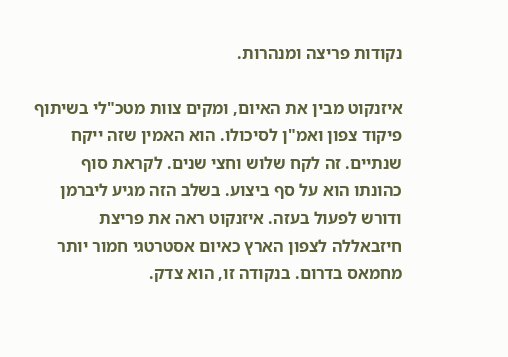נקודות פריצה ומנהרות.

איזנקוט מבין את האיום, ומקים צוות מטכ"לי בשיתוף פיקוד צפון ואמ"ן לסיכולו. הוא האמין שזה ייקח שנתיים. זה לקח שלוש וחצי שנים. לקראת סוף כהונתו הוא על סף ביצוע. בשלב הזה מגיע ליברמן ודורש לפעול בעזה. איזנקוט ראה את פריצת חיזבאללה לצפון הארץ כאיום אסטרטגי חמור יותר מחמאס בדרום. בנקודה זו, הוא צדק.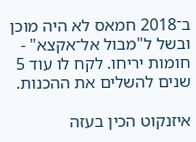ב־2018 חמאס לא היה מוכן ובשל ל"מבול אל־אקצא" - חומות יריחו. לקח לו עוד 5 שנים להשלים את ההכנות.

איזנקוט הכין בעזה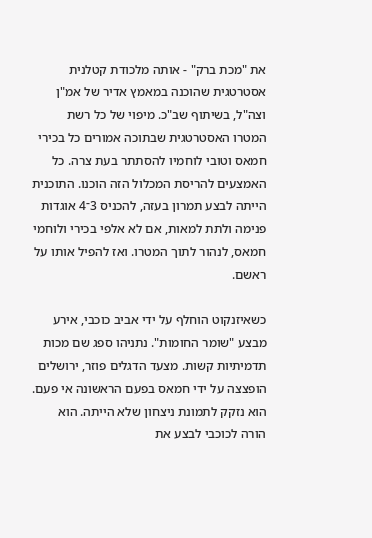את "מכת ברק" - אותה מלכודת קטלנית אסטרטגית שהוכנה במאמץ אדיר של אמ"ן וצה"ל, בשיתוף שב"כ. מיפוי של כל רשת המטרו האסטרטגית שבתוכה אמורים כל בכירי חמאס וטובי לוחמיו להסתתר בעת צרה. כל האמצעים להריסת המכלול הזה הוכנו. התוכנית הייתה לבצע תמרון בעזה, להכניס 3־4 אוגדות פנימה ולתת למאות, אם לא אלפי בכירי ולוחמי חמאס, לנהור לתוך המטרו. ואז להפיל אותו על ראשם.

כשאיזנקוט הוחלף על ידי אביב כוכבי, אירע מבצע "שומר החומות". נתניהו ספג שם מכות תדמיתיות קשות. מצעד הדגלים פוזר, ירושלים הופצצה על ידי חמאס בפעם הראשונה אי פעם. הוא נזקק לתמונת ניצחון שלא הייתה. הוא הורה לכוכבי לבצע את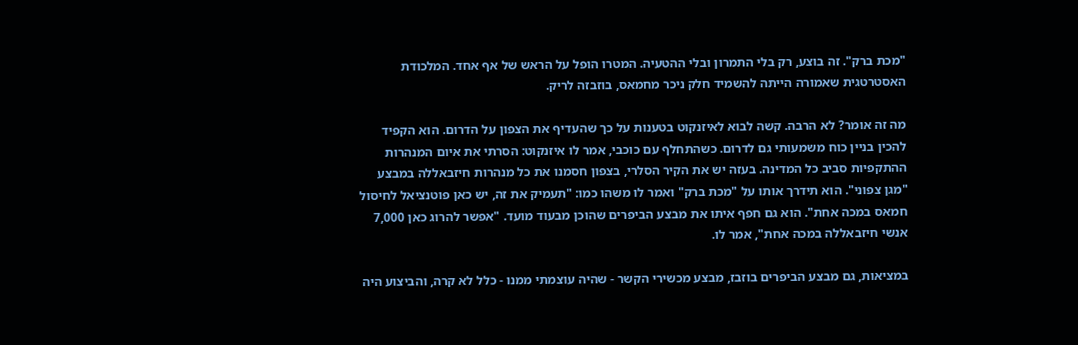"מכת ברק". זה בוצע, רק בלי התמרון ובלי ההטעיה. המטרו הופל על הראש של אף אחד. המלכודת האסטרטגית שאמורה הייתה להשמיד חלק ניכר מחמאס, בוזבזה לריק.

מה זה אומר? לא הרבה. קשה לבוא לאיזנקוט בטענות על כך שהעדיף את הצפון על הדרום. הוא הקפיד להכין בניין כוח משמעותי גם לדרום. כשהתחלף עם כוכבי, אמר לו איזנקוט: הסרתי את איום המנהרות ההתקפיות סביב כל המדינה. בעזה יש את הקיר הסלרי, בצפון חסמנו את כל מנהרות חיזבאללה במבצע "מגן צפוני". הוא תידרך אותו על "מכת ברק" ואמר לו משהו כמו: "תעמיק את זה, יש כאן פוטנציאל לחיסול חמאס במכה אחת". הוא גם חפף איתו את מבצע הביפרים שהוכן מבעוד מועד. "אפשר להרוג כאן 7,000 אנשי חיזבאללה במכה אחת", אמר לו.

במציאות, גם מבצע הביפרים בוזבז, מבצע מכשירי הקשר - שהיה עוצמתי ממנו - כלל לא קרה, והביצוע היה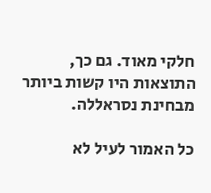חלקי מאוד. גם כך, התוצאות היו קשות ביותר מבחינת נסראללה.

כל האמור לעיל לא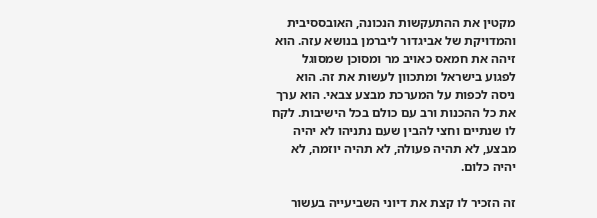מקטין את ההתעקשות הנכונה, האובססיבית והמדויקת של אביגדור ליברמן בנושא עזה. הוא זיהה את חמאס כאויב מר ומסוכן שמסוגל לפגוע בישראל ומתכוון לעשות את זה. הוא ניסה לכפות על המערכת מבצע צבאי. הוא ערך את כל ההכנות ורב עם כולם בכל הישיבות. לקח לו שנתיים וחצי להבין שעם נתניהו לא יהיה מבצע, לא תהיה פעולה, לא תהיה יוזמה, לא יהיה כלום.

זה הזכיר לו קצת את דיוני השביעייה בעשור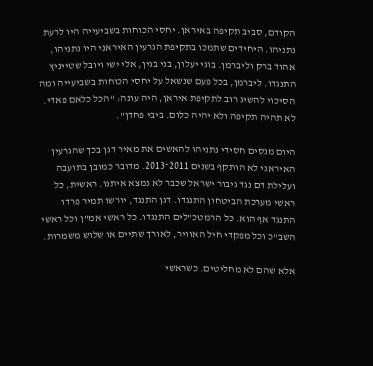הקודם, סביב תקיפה באיראן. יחסי הכוחות בשביעייה היו לרעת נתניהו. היחידים שתמכו בתקיפת הגרעין האיראני היו נתניהו, אהוד ברק וליברמן. בוגי יעלון, בני בגין, אלי ישי ויובל שטייניץ התנגדו. ליברמן, בכל פעם שנשאל על יחסי הכוחות בשביעייה ומה הסיכוי להשיג רוב לתקיפת איראן, היה עונה: "הכל כלאם פאדי. לא תהיה תקיפה ולא יהיה כלום. ביבי פחדן".

היום מנסים חסידי נתניהו להאשים את מאיר דגן בכך שהגרעין האיראני לא הותקף בשנים 2011־2013. מדובר כמובן בתועבה ועלילת דם נגד גיבור ישראל שכבר לא נמצא איתנו. ראשית, כל ראשי מערכת הביטחון התנגדו. דגן התנגד, יורשו תמיר פרדו התנגד אף הוא. כל הרמטכ"לים התנגדו. כל ראשי אמ"ן וכל ראשי השב"כ וכל מפקדי חיל האוויר, לאורך שתיים או שלוש משמרות.

אלא שהם לא מחליטים. כשראשי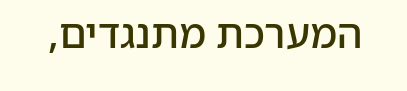המערכת מתנגדים,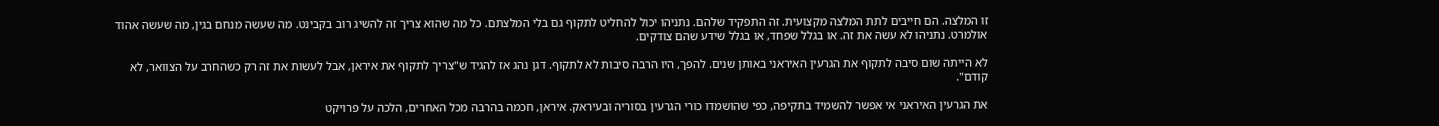זו המלצה. הם חייבים לתת המלצה מקצועית. זה התפקיד שלהם. נתניהו יכול להחליט לתקוף גם בלי המלצתם. כל מה שהוא צריך זה להשיג רוב בקבינט. מה שעשה מנחם בגין, מה שעשה אהוד אולמרט. נתניהו לא עשה את זה. או בגלל שפחד, או בגלל שידע שהם צודקים.

לא הייתה שום סיבה לתקוף את הגרעין האיראני באותן שנים. להפך, היו הרבה סיבות לא לתקוף. דגן נהג אז להגיד ש"צריך לתקוף את איראן, אבל לעשות את זה רק כשהחרב על הצוואר, לא קודם".

את הגרעין האיראני אי אפשר להשמיד בתקיפה, כפי שהושמדו כורי הגרעין בסוריה ובעיראק. איראן, חכמה בהרבה מכל האחרים, הלכה על פרויקט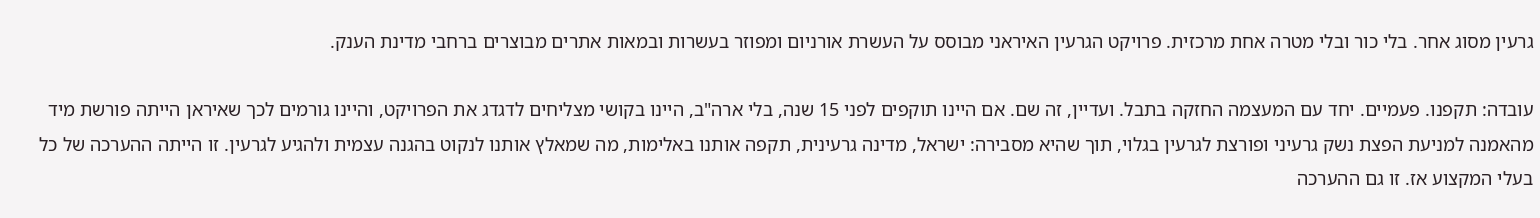גרעין מסוג אחר. בלי כור ובלי מטרה אחת מרכזית. פרויקט הגרעין האיראני מבוסס על העשרת אורניום ומפוזר בעשרות ובמאות אתרים מבוצרים ברחבי מדינת הענק.

עובדה: תקפנו. פעמיים. יחד עם המעצמה החזקה בתבל. ועדיין, זה שם. אם היינו תוקפים לפני 15 שנה, בלי ארה"ב, היינו בקושי מצליחים לדגדג את הפרויקט, והיינו גורמים לכך שאיראן הייתה פורשת מיד מהאמנה למניעת הפצת נשק גרעיני ופורצת לגרעין בגלוי, תוך שהיא מסבירה: ישראל, מדינה גרעינית, תקפה אותנו באלימות, מה שמאלץ אותנו לנקוט בהגנה עצמית ולהגיע לגרעין. זו הייתה ההערכה של כל בעלי המקצוע אז. זו גם ההערכה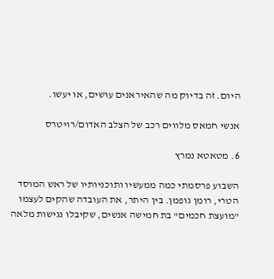היום. זה בדיוק מה שהאיראנים עושים, או יעשו.

אנשי חמאס מלווים רכב של הצלב האדום/רויטרס

6. מטאטא נמרץ

השבוע פרסמתי כמה ממעשיו ותוכניותיו של ראש המוסד הטרי, רומן גופמן. בין היתר, את העובדה שהקים לעצמו "מועצת חכמים" בת חמישה אנשים, שקיבלו נגישות מלאה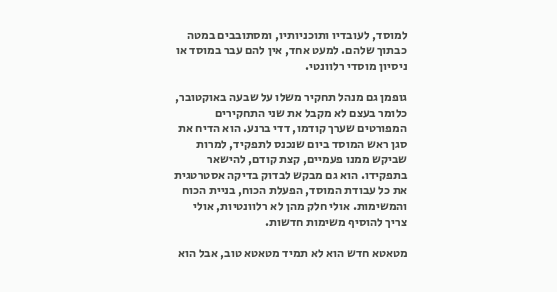למוסד, לעובדיו ותוכניותיו, ומסתובבים במטה כבתוך שלהם. למעט אחד, אין להם עבר במוסד או ניסיון מוסדי רלוונטי.

גופמן גם מנהל תחקיר משלו על שבעה באוקטובר, כלומר בעצם לא מקבל את שני התחקירים המפורטים שערך קודמו, דדי ברנע. הוא הדיח את סגן ראש המוסד ביום שנכנס לתפקיד, למרות שביקש ממנו פעמיים, קצת קודם, להישאר בתפקידו. הוא גם מבקש לבדוק בדיקה אסטרטגית את כל עבודת המוסד, הפעלת הכוח, בניית הכוח והמשימות. אולי חלק מהן לא רלוונטיות, אולי צריך להוסיף משימות חדשות.

מטאטא חדש הוא לא תמיד מטאטא טוב, אבל הוא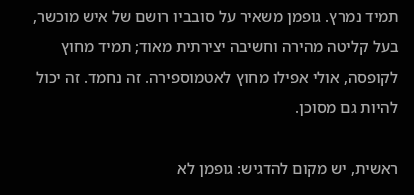תמיד נמרץ. גופמן משאיר על סובביו רושם של איש מוכשר, בעל קליטה מהירה וחשיבה יצירתית מאוד; תמיד מחוץ לקופסה, אולי אפילו מחוץ לאטמוספירה. זה נחמד. זה יכול להיות גם מסוכן.

ראשית, יש מקום להדגיש: גופמן לא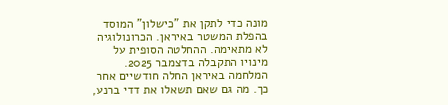מונה כדי לתקן את "כישלון" המוסד בהפלת המשטר באיראן. הכרונולוגיה לא מתאימה. ההחלטה הסופית על מינויו התקבלה בדצמבר 2025. המלחמה באיראן החלה חודשיים אחר כך. מה גם שאם תשאלו את דדי ברנע,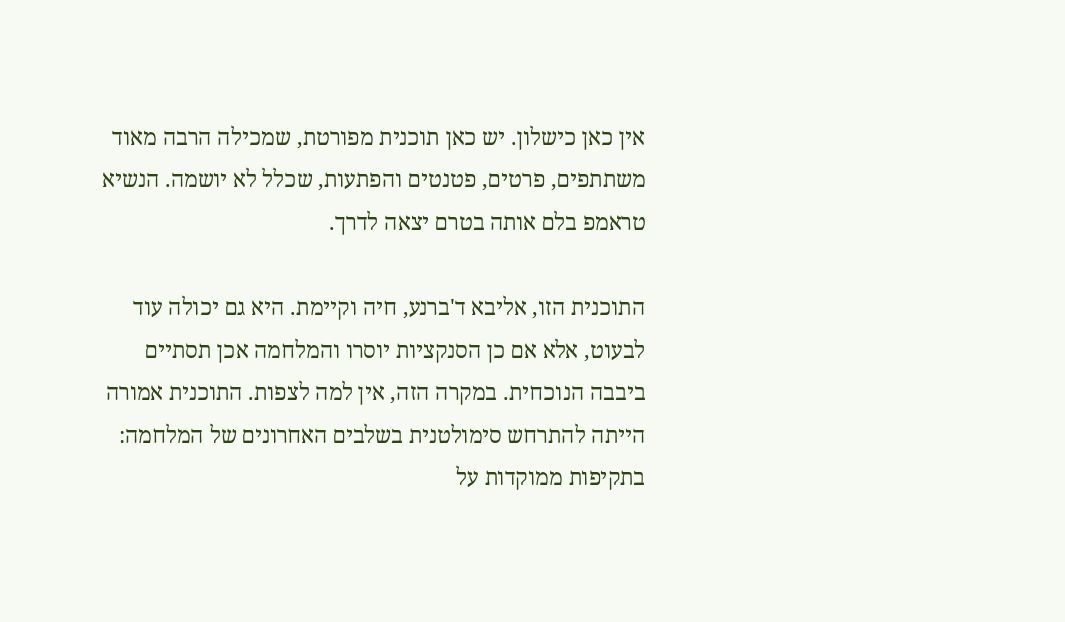אין כאן כישלון. יש כאן תוכנית מפורטת, שמכילה הרבה מאוד משתתפים, פרטים, פטנטים והפתעות, שכלל לא יושמה. הנשיא טראמפ בלם אותה בטרם יצאה לדרך.

התוכנית הזו, אליבא ד'ברנע, חיה וקיימת. היא גם יכולה עוד לבעוט, אלא אם כן הסנקציות יוסרו והמלחמה אכן תסתיים ביבבה הנוכחית. במקרה הזה, אין למה לצפות. התוכנית אמורה הייתה להתרחש סימולטנית בשלבים האחרונים של המלחמה: בתקיפות ממוקדות על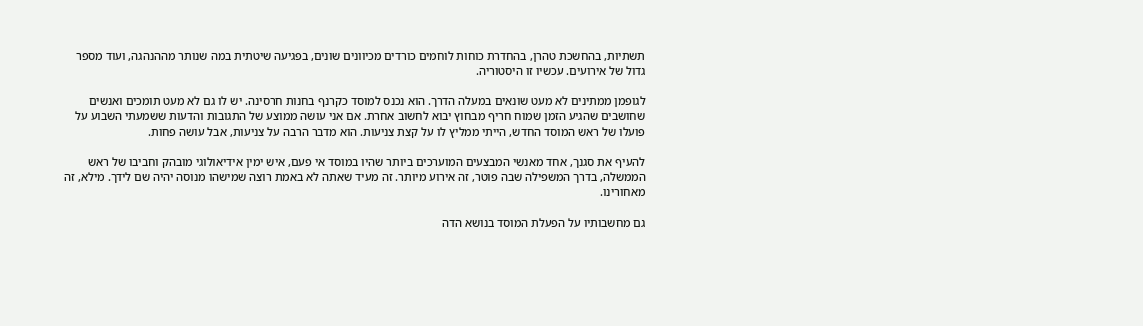תשתיות, בהחשכת טהרן, בהחדרת כוחות לוחמים כורדים מכיוונים שונים, בפגיעה שיטתית במה שנותר מההנהגה, ועוד מספר גדול של אירועים. עכשיו זו היסטוריה.

לגופמן ממתינים לא מעט שונאים במעלה הדרך. הוא נכנס למוסד כקרנף בחנות חרסינה. יש לו גם לא מעט תומכים ואנשים שחושבים שהגיע הזמן שמוח חריף מבחוץ יבוא לחשוב אחרת. אם אני עושה ממוצע של התגובות והדעות ששמעתי השבוע על פועלו של ראש המוסד החדש, הייתי ממליץ לו על קצת צניעות. הוא מדבר הרבה על צניעות, אבל עושה פחות.

להעיף את סגנך, אחד מאנשי המבצעים המוערכים ביותר שהיו במוסד אי פעם, איש ימין אידיאולוגי מובהק וחביבו של ראש הממשלה, בדרך המשפילה שבה פוטר, זה אירוע מיותר. זה מעיד שאתה לא באמת רוצה שמישהו מנוסה יהיה שם לידך. מילא, זה מאחורינו.

גם מחשבותיו על הפעלת המוסד בנושא הדה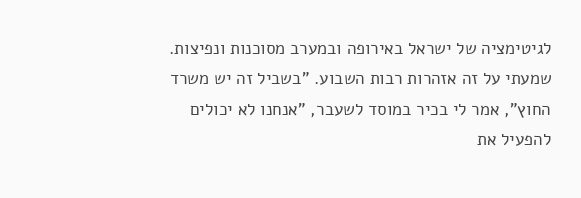לגיטימציה של ישראל באירופה ובמערב מסוכנות ונפיצות. שמעתי על זה אזהרות רבות השבוע. "בשביל זה יש משרד החוץ", אמר לי בכיר במוסד לשעבר, "אנחנו לא יכולים להפעיל את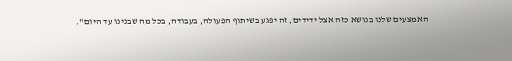האמצעים שלנו בנושא כזה אצל ידידים, זה יפגע בשיתוף הפעולה, בעבודה, בכל מה שבנינו עד היום".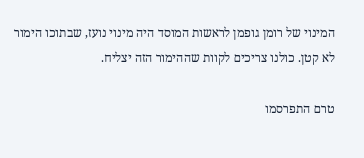המינוי של רומן גופמן לראשות המוסד היה מינוי נועז, שבתוכו הימור לא קטן. כולנו צריכים לקוות שההימור הזה יצליח.

טרם התפרסמו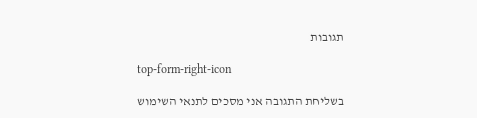תגובות

top-form-right-icon

בשליחת התגובה אני מסכים לתנאי השימוש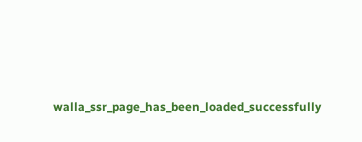walla_ssr_page_has_been_loaded_successfully